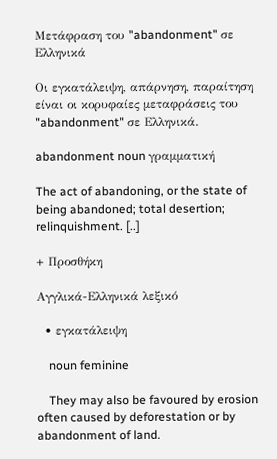Μετάφραση του "abandonment" σε Ελληνικά

Οι εγκατάλειψη, απάρνηση, παραίτηση είναι οι κορυφαίες μεταφράσεις του "abandonment" σε Ελληνικά.

abandonment noun γραμματική

The act of abandoning, or the state of being abandoned; total desertion; relinquishment. [..]

+ Προσθήκη

Αγγλικά-Ελληνικά λεξικό

  • εγκατάλειψη

    noun feminine

    They may also be favoured by erosion often caused by deforestation or by abandonment of land.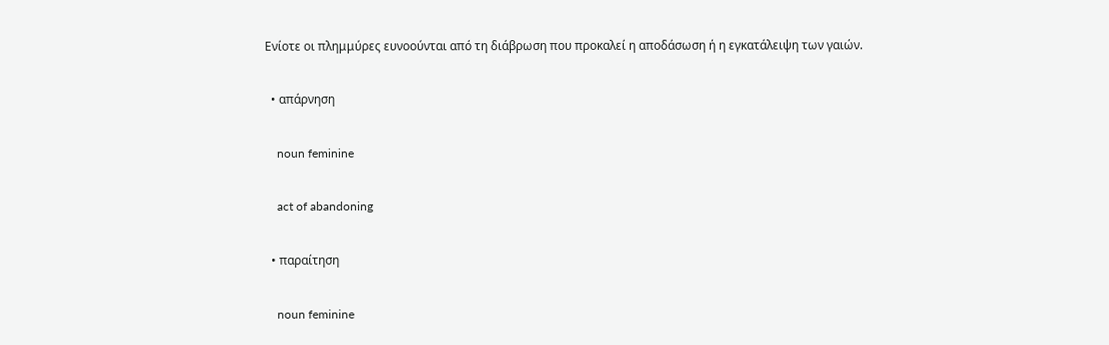Ενίοτε οι πλημμύρες ευνοούνται από τη διάβρωση που προκαλεί η αποδάσωση ή η εγκατάλειψη των γαιών.

  • απάρνηση

    noun feminine

    act of abandoning

  • παραίτηση

    noun feminine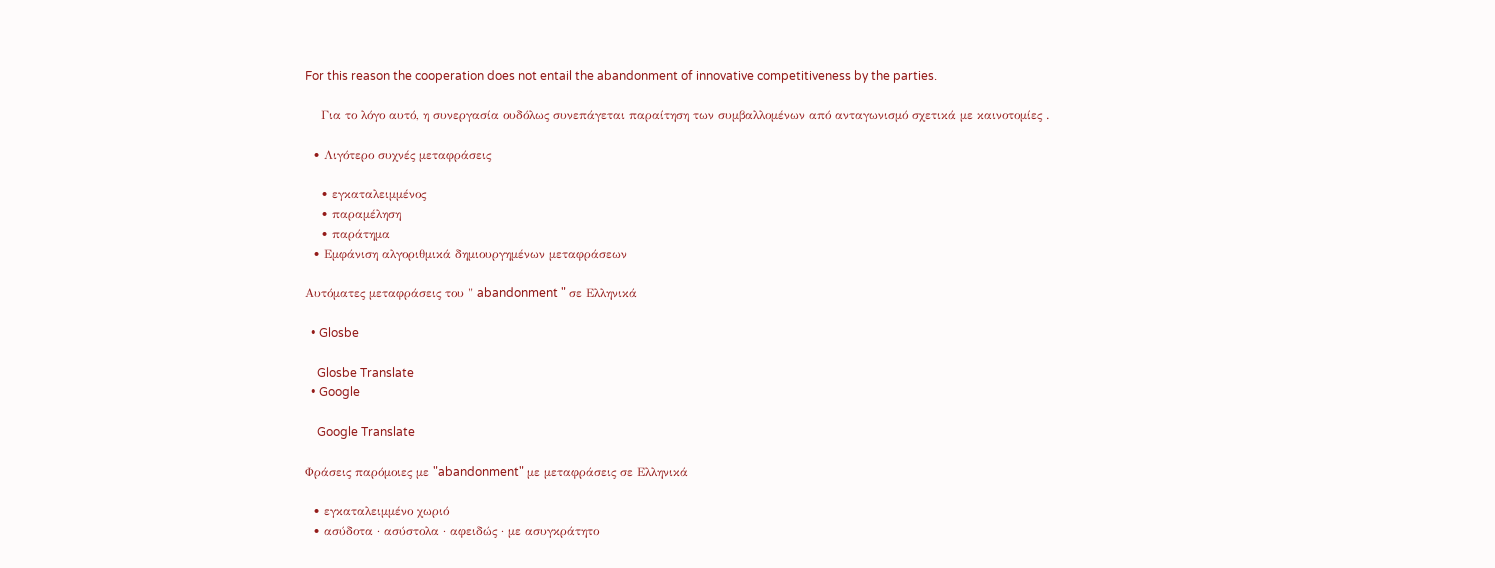For this reason the cooperation does not entail the abandonment of innovative competitiveness by the parties.

    Για το λόγο αυτό, η συνεργασία ουδόλως συνεπάγεται παραίτηση των συμβαλλομένων από ανταγωνισμό σχετικά με καινοτομίες .

  • Λιγότερο συχνές μεταφράσεις

    • εγκαταλειμμένος
    • παραμέληση
    • παράτημα
  • Εμφάνιση αλγοριθμικά δημιουργημένων μεταφράσεων

Αυτόματες μεταφράσεις του " abandonment " σε Ελληνικά

  • Glosbe

    Glosbe Translate
  • Google

    Google Translate

Φράσεις παρόμοιες με "abandonment" με μεταφράσεις σε Ελληνικά

  • εγκαταλειμμένο χωριό
  • ασύδοτα · ασύστολα · αφειδώς · με ασυγκράτητο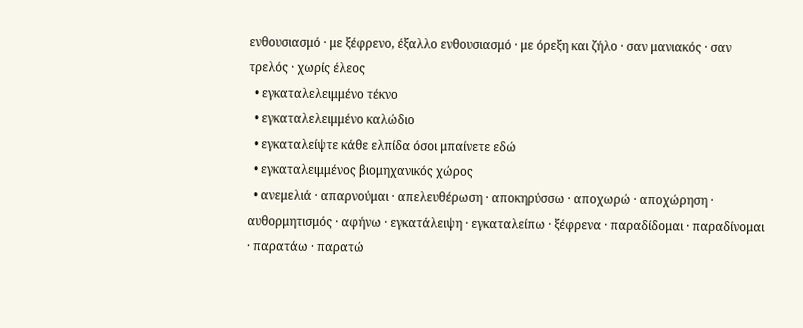ενθουσιασμό · με ξέφρενο, έξαλλο ενθουσιασμό · με όρεξη και ζήλο · σαν μανιακός · σαν τρελός · χωρίς έλεος
  • εγκαταλελειμμένο τέκνο
  • εγκαταλελειμμένο καλώδιο
  • εγκαταλείψτε κάθε ελπίδα όσοι μπαίνετε εδώ
  • εγκαταλειμμένος βιομηχανικός χώρος
  • ανεμελιά · απαρνούμαι · απελευθέρωση · αποκηρύσσω · αποχωρώ · αποχώρηση · αυθορμητισμός · αφήνω · εγκατάλειψη · εγκαταλείπω · ξέφρενα · παραδίδομαι · παραδίνομαι · παρατάω · παρατώ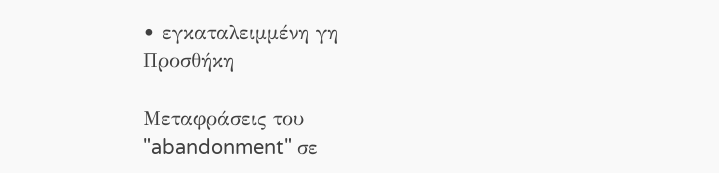• εγκαταλειμμένη γη
Προσθήκη

Μεταφράσεις του "abandonment" σε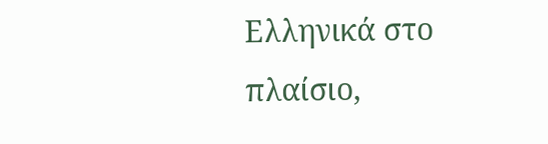Ελληνικά στο πλαίσιο,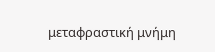μεταφραστική μνήμη